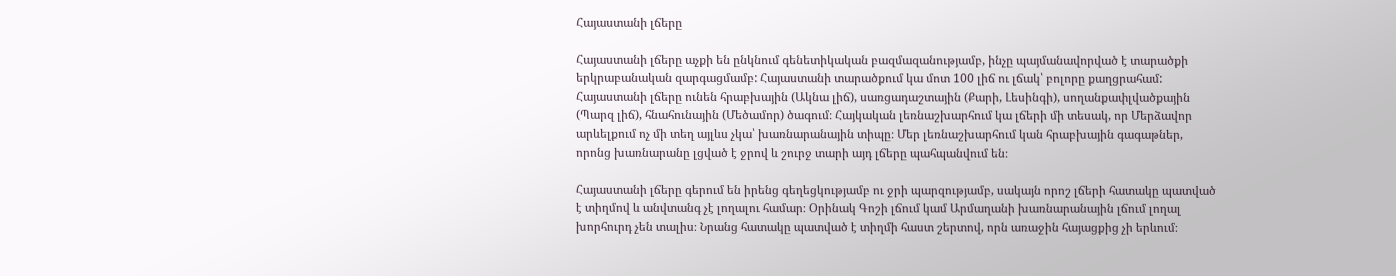Հայաստանի լճերը

Հայաստանի լճերը աչքի են ընկնում գենետիկական բազմազանությամբ, ինչը պայմանավորված է տարածքի երկրաբանական զարգացմամբ: Հայաստանի տարածքում կա մոտ 100 լիճ ու լճակ՝ բոլորը քաղցրահամ: Հայաստանի լճերը ունեն հրաբխային (Ակնա լիճ), սառցադաշտային (Քարի, Լեսինգի), սողանքափլվածքային (Պարզ լիճ), հնահունային (Մեծամոր) ծագում։ Հայկական լեռնաշխարհում կա լճերի մի տեսակ, որ Մերձավոր արևելքում ոչ մի տեղ այլևս չկա՝ խառնարանային տիպը։ Մեր լեռնաշխարհում կան հրաբխային գագաթներ, որոնց խառնարանը լցված է ջրով և շուրջ տարի այդ լճերը պահպանվում են։

Հայաստանի լճերը գերում են իրենց գեղեցկությամբ ու ջրի պարզությամբ, սակայն որոշ լճերի հատակը պատված է տիղմով և անվտանգ չէ լողալու համար։ Օրինակ Գոշի լճում կամ Արմաղանի խառնարանային լճում լողալ խորհուրդ չեն տալիս։ Նրանց հատակը պատված է տիղմի հաստ շերտով, որն առաջին հայացքից չի երևում։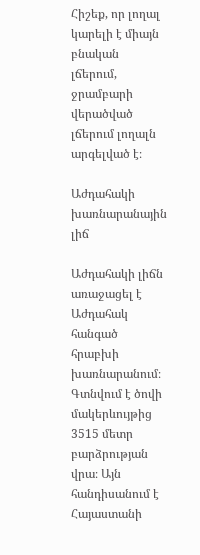Հիշեք, որ լողալ կարելի է միայն բնական լճերում, ջրամբարի վերածված լճերում լողալն արգելված է։

Աժդահակի խառնարանային լիճ

Աժդահակի լիճն առաջացել է Աժդահակ հանգած հրաբխի խառնարանում։ Գտնվում է ծովի մակերևույթից 3515 մետր բարձրության վրա։ Այն հանդիսանում է Հայաստանի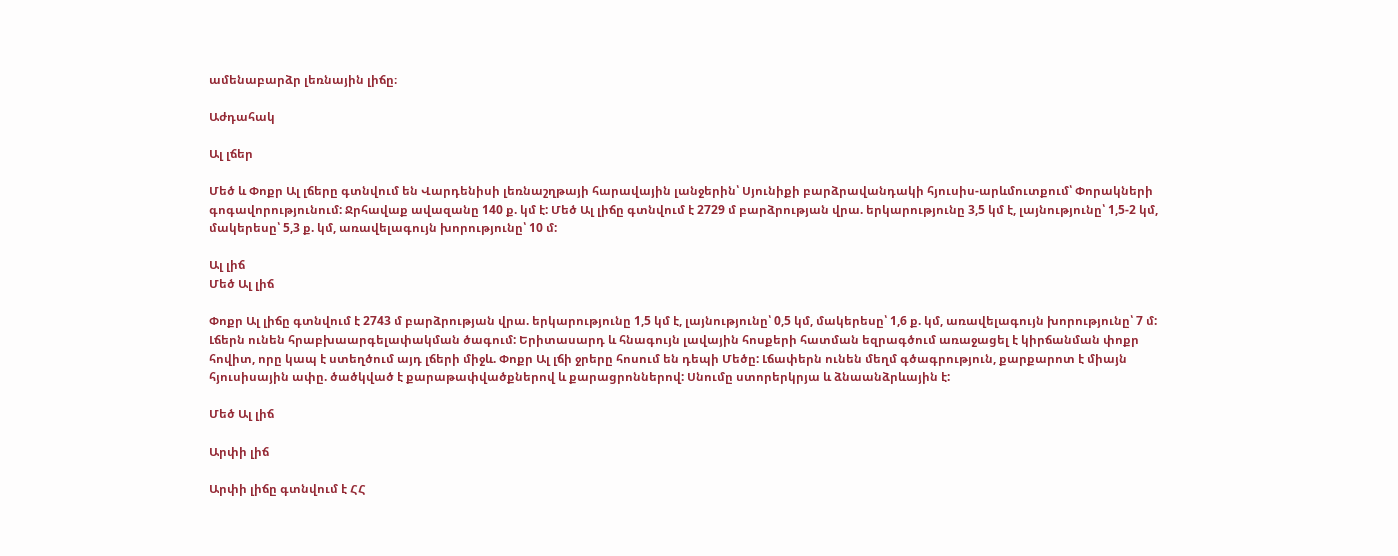ամենաբարձր լեռնային լիճը։

Աժդահակ

Ալ լճեր

Մեծ և Փոքր Ալ լճերը գտնվում են Վարդենիսի լեռնաշղթայի հարավային լանջերին՝ Սյունիքի բարձրավանդակի հյուսիս-արևմուտքում՝ Փորակների գոգավորությունում: Ջրհավաք ավազանը 140 ք. կմ է: Մեծ Ալ լիճը գտնվում է 2729 մ բարձրության վրա. երկարությունը 3,5 կմ է, լայնությունը՝ 1,5-2 կմ, մակերեսը՝ 5,3 ք. կմ, առավելագույն խորությունը՝ 10 մ:

Ալ լիճ
Մեծ Ալ լիճ

Փոքր Ալ լիճը գտնվում է 2743 մ բարձրության վրա. երկարությունը 1,5 կմ է, լայնությունը՝ 0,5 կմ, մակերեսը՝ 1,6 ք. կմ, առավելագույն խորությունը՝ 7 մ: Լճերն ունեն հրաբխաարգելափակման ծագում: Երիտասարդ և հնագույն լավային հոսքերի հատման եզրագծում առաջացել է կիրճանման փոքր հովիտ, որը կապ է ստեղծում այդ լճերի միջև. Փոքր Ալ լճի ջրերը հոսում են դեպի Մեծը: Լճափերն ունեն մեղմ գծագրություն, քարքարոտ է միայն հյուսիսային ափը. ծածկված է քարաթափվածքներով և քարացրոններով: Սնումը ստորերկրյա և ձնաանձրևային է:

Մեծ Ալ լիճ

Արփի լիճ

Արփի լիճը գտնվում է ՀՀ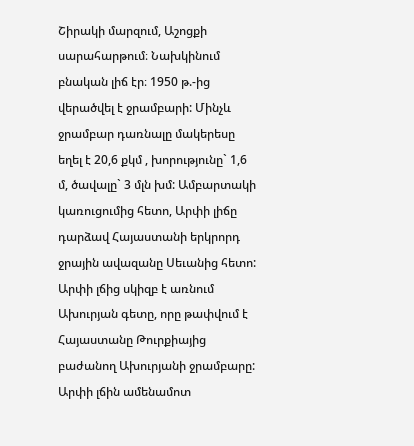Շիրակի մարզում, Աշոցքի սարահարթում։ Նախկինում բնական լիճ էր։ 1950 թ.-ից վերածվել է ջրամբարի: Մինչև ջրամբար դառնալը մակերեսը եղել է 20,6 քկմ , խորությունը` 1,6 մ, ծավալը` 3 մլն խմ: Ամբարտակի կառուցումից հետո, Արփի լիճը դարձավ Հայաստանի երկրորդ ջրային ավազանը Սեւանից հետո: Արփի լճից սկիզբ է առնում Ախուրյան գետը, որը թափվում է Հայաստանը Թուրքիայից բաժանող Ախուրյանի ջրամբարը: Արփի լճին ամենամոտ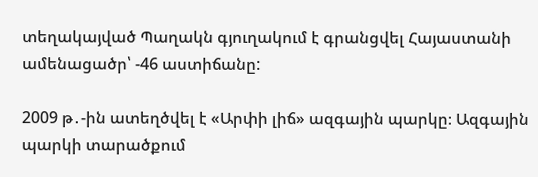տեղակայված Պաղակն գյուղակում է գրանցվել Հայաստանի ամենացածր՝ -46 աստիճանը:

2009 թ․-ին ատեղծվել է «Արփի լիճ» ազգային պարկը։ Ազգային պարկի տարածքում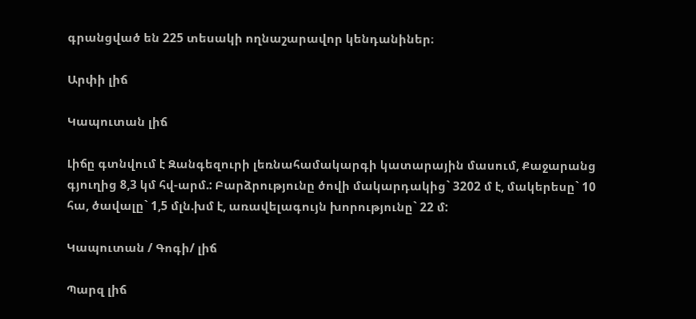գրանցված են 225 տեսակի ողնաշարավոր կենդանիներ։

Արփի լիճ

Կապուտան լիճ

Լիճը գտնվում է Զանգեզուրի լեռնահամակարգի կատարային մասում, Քաջարանց գյուղից 8,3 կմ հվ-արմ.: Բարձրությունը ծովի մակարդակից` 3202 մ է, մակերեսը` 10 հա, ծավալը` 1,5 մլն.խմ է, առավելագույն խորությունը` 22 մ:

Կապուտան / Գոգի/ լիճ

Պարզ լիճ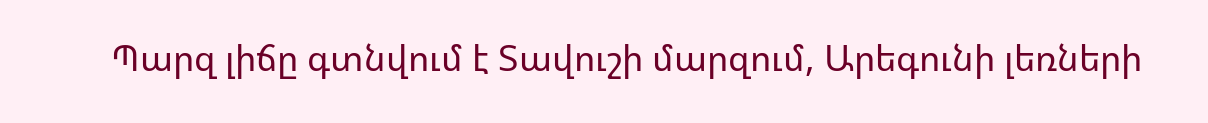Պարզ լիճը գտնվում է Տավուշի մարզում, Արեգունի լեռների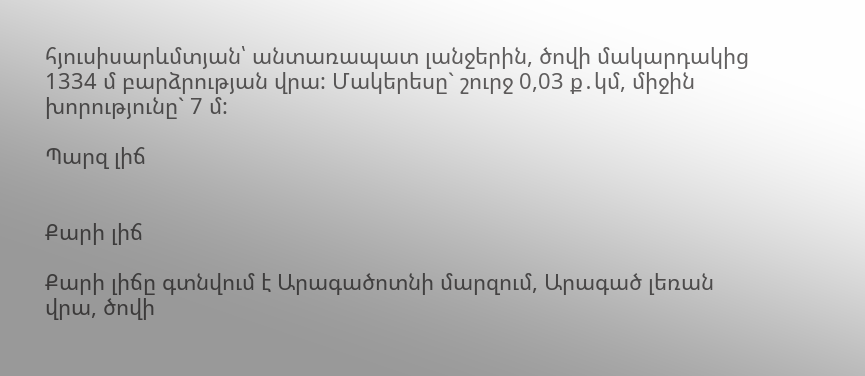հյուսիսարևմտյան՝ անտառապատ լանջերին, ծովի մակարդակից 1334 մ բարձրության վրա: Մակերեսը` շուրջ 0,03 ք․կմ, միջին խորությունը` 7 մ:

Պարզ լիճ


Քարի լիճ

Քարի լիճը գտնվում է Արագածոտնի մարզում, Արագած լեռան վրա, ծովի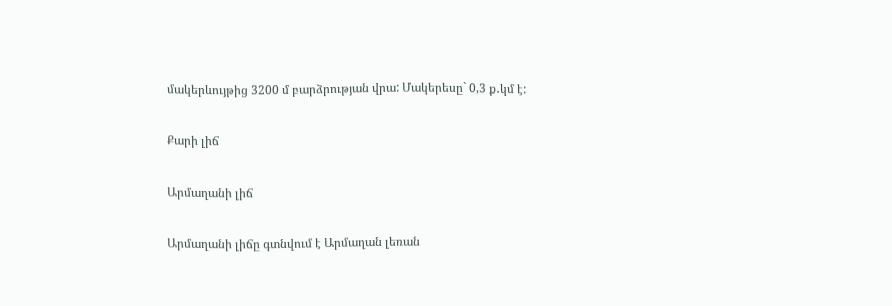մակերևույթից 3200 մ բարձրության վրա: Մակերեսը` 0,3 ք․կմ է:

Քարի լիճ

Արմաղանի լիճ

Արմաղանի լիճը գտնվում է Արմաղան լեռան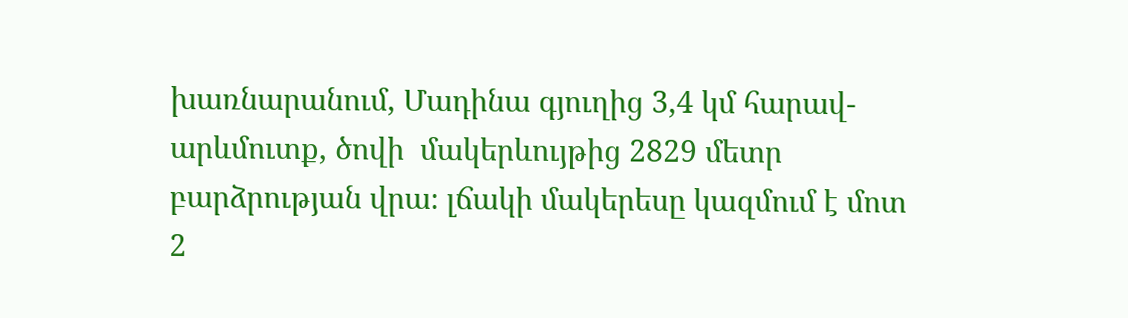խառնարանում, Մադինա գյուղից 3,4 կմ հարավ-արևմուտք, ծովի  մակերևույթից 2829 մետր բարձրության վրա։ լճակի մակերեսը կազմում է մոտ 2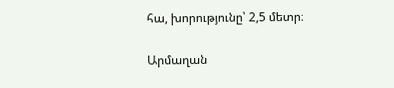հա, խորությունը՝ 2,5 մետր։

Արմաղան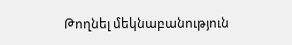Թողնել մեկնաբանություն